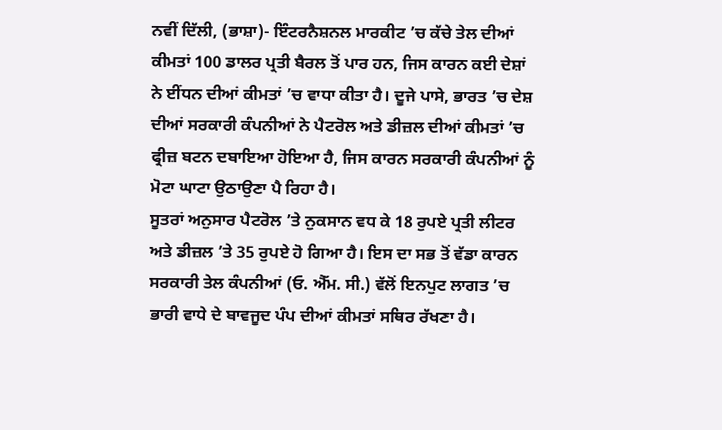ਨਵੀਂ ਦਿੱਲੀ, (ਭਾਸ਼ਾ)- ਇੰਟਰਨੈਸ਼ਨਲ ਮਾਰਕੀਟ ’ਚ ਕੱਚੇ ਤੇਲ ਦੀਆਂ ਕੀਮਤਾਂ 100 ਡਾਲਰ ਪ੍ਰਤੀ ਬੈਰਲ ਤੋਂ ਪਾਰ ਹਨ, ਜਿਸ ਕਾਰਨ ਕਈ ਦੇਸ਼ਾਂ ਨੇ ਈਂਧਨ ਦੀਆਂ ਕੀਮਤਾਂ ’ਚ ਵਾਧਾ ਕੀਤਾ ਹੈ। ਦੂਜੇ ਪਾਸੇ, ਭਾਰਤ ’ਚ ਦੇਸ਼ ਦੀਆਂ ਸਰਕਾਰੀ ਕੰਪਨੀਆਂ ਨੇ ਪੈਟਰੋਲ ਅਤੇ ਡੀਜ਼ਲ ਦੀਆਂ ਕੀਮਤਾਂ ’ਚ ਫ੍ਰੀਜ਼ ਬਟਨ ਦਬਾਇਆ ਹੋਇਆ ਹੈ, ਜਿਸ ਕਾਰਨ ਸਰਕਾਰੀ ਕੰਪਨੀਆਂ ਨੂੰ ਮੋਟਾ ਘਾਟਾ ਉਠਾਉਣਾ ਪੈ ਰਿਹਾ ਹੈ।
ਸੂਤਰਾਂ ਅਨੁਸਾਰ ਪੈਟਰੋਲ ’ਤੇ ਨੁਕਸਾਨ ਵਧ ਕੇ 18 ਰੁਪਏ ਪ੍ਰਤੀ ਲੀਟਰ ਅਤੇ ਡੀਜ਼ਲ ’ਤੇ 35 ਰੁਪਏ ਹੋ ਗਿਆ ਹੈ। ਇਸ ਦਾ ਸਭ ਤੋਂ ਵੱਡਾ ਕਾਰਨ ਸਰਕਾਰੀ ਤੇਲ ਕੰਪਨੀਆਂ (ਓ. ਐੱਮ. ਸੀ.) ਵੱਲੋਂ ਇਨਪੁਟ ਲਾਗਤ ’ਚ ਭਾਰੀ ਵਾਧੇ ਦੇ ਬਾਵਜੂਦ ਪੰਪ ਦੀਆਂ ਕੀਮਤਾਂ ਸਥਿਰ ਰੱਖਣਾ ਹੈ।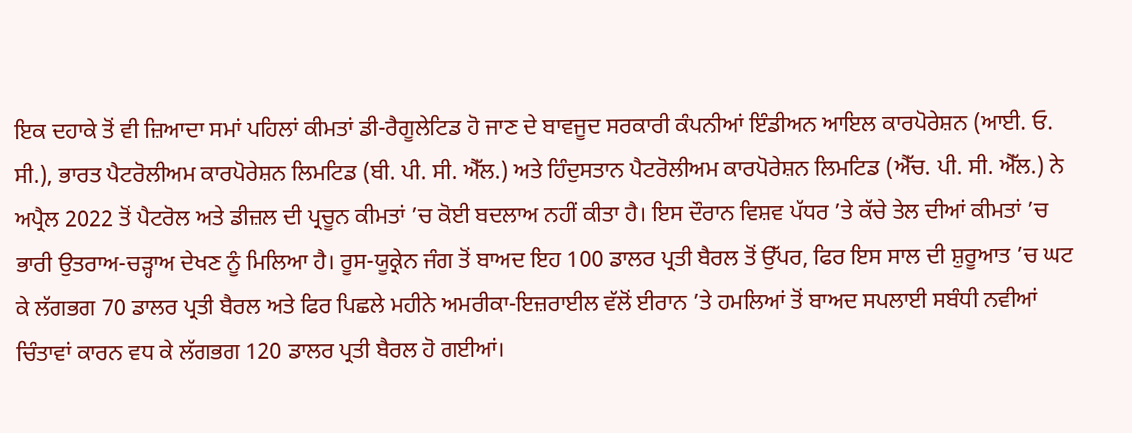ਇਕ ਦਹਾਕੇ ਤੋਂ ਵੀ ਜ਼ਿਆਦਾ ਸਮਾਂ ਪਹਿਲਾਂ ਕੀਮਤਾਂ ਡੀ-ਰੈਗੂਲੇਟਿਡ ਹੋ ਜਾਣ ਦੇ ਬਾਵਜੂਦ ਸਰਕਾਰੀ ਕੰਪਨੀਆਂ ਇੰਡੀਅਨ ਆਇਲ ਕਾਰਪੋਰੇਸ਼ਨ (ਆਈ. ਓ. ਸੀ.), ਭਾਰਤ ਪੈਟਰੋਲੀਅਮ ਕਾਰਪੋਰੇਸ਼ਨ ਲਿਮਟਿਡ (ਬੀ. ਪੀ. ਸੀ. ਐੱਲ.) ਅਤੇ ਹਿੰਦੁਸਤਾਨ ਪੈਟਰੋਲੀਅਮ ਕਾਰਪੋਰੇਸ਼ਨ ਲਿਮਟਿਡ (ਐੱਚ. ਪੀ. ਸੀ. ਐੱਲ.) ਨੇ ਅਪ੍ਰੈਲ 2022 ਤੋਂ ਪੈਟਰੋਲ ਅਤੇ ਡੀਜ਼ਲ ਦੀ ਪ੍ਰਚੂਨ ਕੀਮਤਾਂ ’ਚ ਕੋਈ ਬਦਲਾਅ ਨਹੀਂ ਕੀਤਾ ਹੈ। ਇਸ ਦੌਰਾਨ ਵਿਸ਼ਵ ਪੱਧਰ ’ਤੇ ਕੱਚੇ ਤੇਲ ਦੀਆਂ ਕੀਮਤਾਂ ’ਚ ਭਾਰੀ ਉਤਰਾਅ-ਚੜ੍ਹਾਅ ਦੇਖਣ ਨੂੰ ਮਿਲਿਆ ਹੈ। ਰੂਸ-ਯੂਕ੍ਰੇਨ ਜੰਗ ਤੋਂ ਬਾਅਦ ਇਹ 100 ਡਾਲਰ ਪ੍ਰਤੀ ਬੈਰਲ ਤੋਂ ਉੱਪਰ, ਫਿਰ ਇਸ ਸਾਲ ਦੀ ਸ਼ੁਰੂਆਤ ’ਚ ਘਟ ਕੇ ਲੱਗਭਗ 70 ਡਾਲਰ ਪ੍ਰਤੀ ਬੈਰਲ ਅਤੇ ਫਿਰ ਪਿਛਲੇ ਮਹੀਨੇ ਅਮਰੀਕਾ-ਇਜ਼ਰਾਈਲ ਵੱਲੋਂ ਈਰਾਨ ’ਤੇ ਹਮਲਿਆਂ ਤੋਂ ਬਾਅਦ ਸਪਲਾਈ ਸਬੰਧੀ ਨਵੀਆਂ ਚਿੰਤਾਵਾਂ ਕਾਰਨ ਵਧ ਕੇ ਲੱਗਭਗ 120 ਡਾਲਰ ਪ੍ਰਤੀ ਬੈਰਲ ਹੋ ਗਈਆਂ।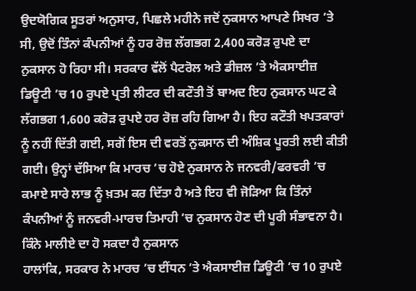ਉਦਯੋਗਿਕ ਸੂਤਰਾਂ ਅਨੁਸਾਰ, ਪਿਛਲੇ ਮਹੀਨੇ ਜਦੋਂ ਨੁਕਸਾਨ ਆਪਣੇ ਸਿਖਰ ’ਤੇ ਸੀ, ਉਦੋਂ ਤਿੰਨਾਂ ਕੰਪਨੀਆਂ ਨੂੰ ਹਰ ਰੋਜ਼ ਲੱਗਭਗ 2,400 ਕਰੋੜ ਰੁਪਏ ਦਾ ਨੁਕਸਾਨ ਹੋ ਰਿਹਾ ਸੀ। ਸਰਕਾਰ ਵੱਲੋਂ ਪੈਟਰੋਲ ਅਤੇ ਡੀਜ਼ਲ ’ਤੇ ਐਕਸਾਈਜ਼ ਡਿਊਟੀ ’ਚ 10 ਰੁਪਏ ਪ੍ਰਤੀ ਲੀਟਰ ਦੀ ਕਟੌਤੀ ਤੋਂ ਬਾਅਦ ਇਹ ਨੁਕਸਾਨ ਘਟ ਕੇ ਲੱਗਭਗ 1,600 ਕਰੋੜ ਰੁਪਏ ਹਰ ਰੋਜ਼ ਰਹਿ ਗਿਆ ਹੈ। ਇਹ ਕਟੌਤੀ ਖਪਤਕਾਰਾਂ ਨੂੰ ਨਹੀਂ ਦਿੱਤੀ ਗਈ, ਸਗੋਂ ਇਸ ਦੀ ਵਰਤੋਂ ਨੁਕਸਾਨ ਦੀ ਅੰਸ਼ਿਕ ਪੂਰਤੀ ਲਈ ਕੀਤੀ ਗਈ। ਉਨ੍ਹਾਂ ਦੱਸਿਆ ਕਿ ਮਾਰਚ ’ਚ ਹੋਏ ਨੁਕਸਾਨ ਨੇ ਜਨਵਰੀ/ਫਰਵਰੀ ’ਚ ਕਮਾਏ ਸਾਰੇ ਲਾਭ ਨੂੰ ਖ਼ਤਮ ਕਰ ਦਿੱਤਾ ਹੈ ਅਤੇ ਇਹ ਵੀ ਜੋੜਿਆ ਕਿ ਤਿੰਨਾਂ ਕੰਪਨੀਆਂ ਨੂੰ ਜਨਵਰੀ-ਮਾਰਚ ਤਿਮਾਹੀ ’ਚ ਨੁਕਸਾਨ ਹੋਣ ਦੀ ਪੂਰੀ ਸੰਭਾਵਨਾ ਹੈ।
ਕਿੰਨੇ ਮਾਲੀਏ ਦਾ ਹੋ ਸਕਦਾ ਹੈ ਨੁਕਸਾਨ
ਹਾਲਾਂਕਿ, ਸਰਕਾਰ ਨੇ ਮਾਰਚ ’ਚ ਈਂਧਨ ’ਤੇ ਐਕਸਾਈਜ਼ ਡਿਊਟੀ ’ਚ 10 ਰੁਪਏ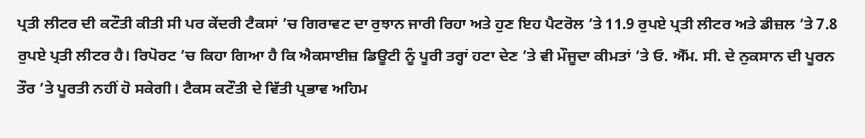ਪ੍ਰਤੀ ਲੀਟਰ ਦੀ ਕਟੌਤੀ ਕੀਤੀ ਸੀ ਪਰ ਕੇਂਦਰੀ ਟੈਕਸਾਂ ’ਚ ਗਿਰਾਵਟ ਦਾ ਰੁਝਾਨ ਜਾਰੀ ਰਿਹਾ ਅਤੇ ਹੁਣ ਇਹ ਪੈਟਰੋਲ ’ਤੇ 11.9 ਰੁਪਏ ਪ੍ਰਤੀ ਲੀਟਰ ਅਤੇ ਡੀਜ਼ਲ ’ਤੇ 7.8 ਰੁਪਏ ਪ੍ਰਤੀ ਲੀਟਰ ਹੈ। ਰਿਪੋਰਟ ’ਚ ਕਿਹਾ ਗਿਆ ਹੈ ਕਿ ਐਕਸਾਈਜ਼ ਡਿਊਟੀ ਨੂੰ ਪੂਰੀ ਤਰ੍ਹਾਂ ਹਟਾ ਦੇਣ ’ਤੇ ਵੀ ਮੌਜੂਦਾ ਕੀਮਤਾਂ ’ਤੇ ਓ. ਐੱਮ. ਸੀ. ਦੇ ਨੁਕਸਾਨ ਦੀ ਪੂਰਨ ਤੌਰ ’ਤੇ ਪੂਰਤੀ ਨਹੀਂ ਹੋ ਸਕੇਗੀ। ਟੈਕਸ ਕਟੌਤੀ ਦੇ ਵਿੱਤੀ ਪ੍ਰਭਾਵ ਅਹਿਮ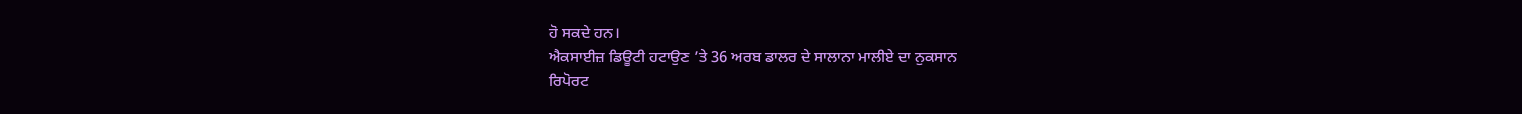ਹੋ ਸਕਦੇ ਹਨ।
ਐਕਸਾਈਜ਼ ਡਿਊਟੀ ਹਟਾਉਣ ’ਤੇ 36 ਅਰਬ ਡਾਲਰ ਦੇ ਸਾਲਾਨਾ ਮਾਲੀਏ ਦਾ ਨੁਕਸਾਨ
ਰਿਪੋਰਟ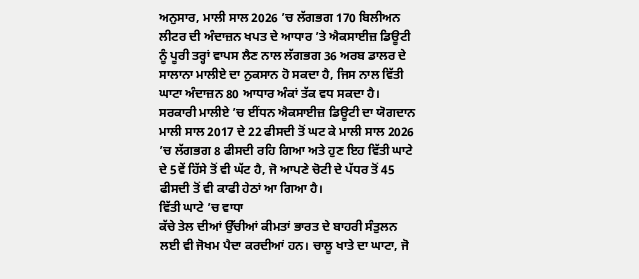ਅਨੁਸਾਰ, ਮਾਲੀ ਸਾਲ 2026 ’ਚ ਲੱਗਭਗ 170 ਬਿਲੀਅਨ ਲੀਟਰ ਦੀ ਅੰਦਾਜ਼ਨ ਖਪਤ ਦੇ ਆਧਾਰ ’ਤੇ ਐਕਸਾਈਜ਼ ਡਿਊਟੀ ਨੂੰ ਪੂਰੀ ਤਰ੍ਹਾਂ ਵਾਪਸ ਲੈਣ ਨਾਲ ਲੱਗਭਗ 36 ਅਰਬ ਡਾਲਰ ਦੇ ਸਾਲਾਨਾ ਮਾਲੀਏ ਦਾ ਨੁਕਸਾਨ ਹੋ ਸਕਦਾ ਹੈ, ਜਿਸ ਨਾਲ ਵਿੱਤੀ ਘਾਟਾ ਅੰਦਾਜ਼ਨ 80 ਆਧਾਰ ਅੰਕਾਂ ਤੱਕ ਵਧ ਸਕਦਾ ਹੈ। ਸਰਕਾਰੀ ਮਾਲੀਏ ’ਚ ਈਂਧਨ ਐਕਸਾਈਜ਼ ਡਿਊਟੀ ਦਾ ਯੋਗਦਾਨ ਮਾਲੀ ਸਾਲ 2017 ਦੇ 22 ਫੀਸਦੀ ਤੋਂ ਘਟ ਕੇ ਮਾਲੀ ਸਾਲ 2026 ’ਚ ਲੱਗਭਗ 8 ਫੀਸਦੀ ਰਹਿ ਗਿਆ ਅਤੇ ਹੁਣ ਇਹ ਵਿੱਤੀ ਘਾਟੇ ਦੇ 5ਵੇਂ ਹਿੱਸੇ ਤੋਂ ਵੀ ਘੱਟ ਹੈ, ਜੋ ਆਪਣੇ ਚੋਟੀ ਦੇ ਪੱਧਰ ਤੋਂ 45 ਫੀਸਦੀ ਤੋਂ ਵੀ ਕਾਫੀ ਹੇਠਾਂ ਆ ਗਿਆ ਹੈ।
ਵਿੱਤੀ ਘਾਟੇ ’ਚ ਵਾਧਾ
ਕੱਚੇ ਤੇਲ ਦੀਆਂ ਉੱਚੀਆਂ ਕੀਮਤਾਂ ਭਾਰਤ ਦੇ ਬਾਹਰੀ ਸੰਤੁਲਨ ਲਈ ਵੀ ਜੋਖਮ ਪੈਦਾ ਕਰਦੀਆਂ ਹਨ। ਚਾਲੂ ਖਾਤੇ ਦਾ ਘਾਟਾ, ਜੋ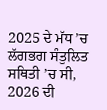2025 ਦੇ ਮੱਧ ’ਚ ਲੱਗਭਗ ਸੰਤੁਲਿਤ ਸਥਿਤੀ ’ਚ ਸੀ, 2026 ਦੀ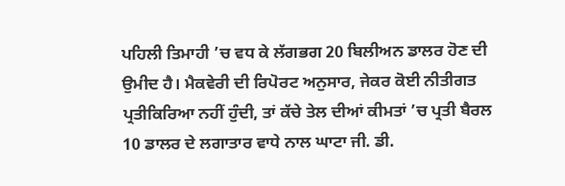ਪਹਿਲੀ ਤਿਮਾਹੀ ’ਚ ਵਧ ਕੇ ਲੱਗਭਗ 20 ਬਿਲੀਅਨ ਡਾਲਰ ਹੋਣ ਦੀ ਉਮੀਦ ਹੈ। ਮੈਕਵੇਰੀ ਦੀ ਰਿਪੋਰਟ ਅਨੁਸਾਰ, ਜੇਕਰ ਕੋਈ ਨੀਤੀਗਤ ਪ੍ਰਤੀਕਿਰਿਆ ਨਹੀਂ ਹੁੰਦੀ, ਤਾਂ ਕੱਚੇ ਤੇਲ ਦੀਆਂ ਕੀਮਤਾਂ ’ਚ ਪ੍ਰਤੀ ਬੈਰਲ 10 ਡਾਲਰ ਦੇ ਲਗਾਤਾਰ ਵਾਧੇ ਨਾਲ ਘਾਟਾ ਜੀ. ਡੀ.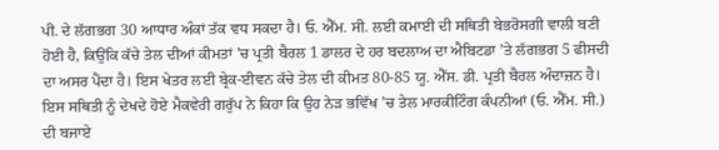ਪੀ. ਦੇ ਲੱਗਭਗ 30 ਆਧਾਰ ਅੰਕਾਂ ਤੱਕ ਵਧ ਸਕਦਾ ਹੈ। ਓ. ਐੱਮ. ਸੀ. ਲਈ ਕਮਾਈ ਦੀ ਸਥਿਤੀ ਬੇਭਰੋਸਗੀ ਵਾਲੀ ਬਣੀ ਹੋਈ ਹੈ, ਕਿਉਂਕਿ ਕੱਚੇ ਤੇਲ ਦੀਆਂ ਕੀਮਤਾਂ ’ਚ ਪ੍ਰਤੀ ਬੈਰਲ 1 ਡਾਲਰ ਦੇ ਹਰ ਬਦਲਾਅ ਦਾ ਐਬਿਟਡਾ ’ਤੇ ਲੱਗਭਗ 5 ਫੀਸਦੀ ਦਾ ਅਸਰ ਪੈਂਦਾ ਹੈ। ਇਸ ਖੇਤਰ ਲਈ ਬ੍ਰੇਕ-ਈਵਨ ਕੱਚੇ ਤੇਲ ਦੀ ਕੀਮਤ 80-85 ਯੂ. ਐੱਸ. ਡੀ. ਪ੍ਰਤੀ ਬੈਰਲ ਅੰਦਾਜ਼ਨ ਹੈ।
ਇਸ ਸਥਿਤੀ ਨੂੰ ਦੇਖਦੇ ਹੋਏ ਮੈਕਵੇਰੀ ਗਰੁੱਪ ਨੇ ਕਿਹਾ ਕਿ ਉਹ ਨੇੜ ਭਵਿੱਖ ’ਚ ਤੇਲ ਮਾਰਕੀਟਿੰਗ ਕੰਪਨੀਆਂ (ਓ. ਐੱਮ. ਸੀ.) ਦੀ ਬਜਾਏ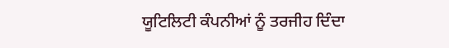ਯੂਟਿਲਿਟੀ ਕੰਪਨੀਆਂ ਨੂੰ ਤਰਜੀਹ ਦਿੰਦਾ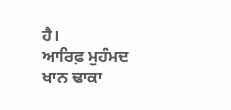ਹੈ।
ਆਰਿਫ਼ ਮੁਹੰਮਦ ਖਾਨ ਢਾਕਾ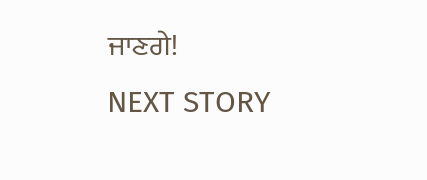ਜਾਣਗੇ!
NEXT STORY